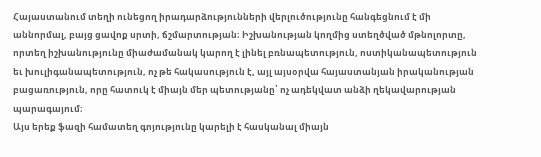Հայաստանում տեղի ունեցող իրադարձությունների վերլուծությունը հանգեցնում է մի աննորմալ, բայց ցավոք սրտի, ճշմարտության։ Իշխանության կողմից ստեղծված մթնոլորտը, որտեղ իշխանությունը միաժամանակ կարող է լինել բռնապետություն, ոստիկանապետություն եւ խուլիգանապետություն, ոչ թե հակասություն է, այլ այսօրվա հայաստանյան իրականության բացառություն, որը հատուկ է միայն մեր պետությանը՝ ոչ ադեկվատ անձի ղեկավարության պարագայում։
Այս երեք ֆազի համատեղ գոյությունը կարելի է հասկանալ միայն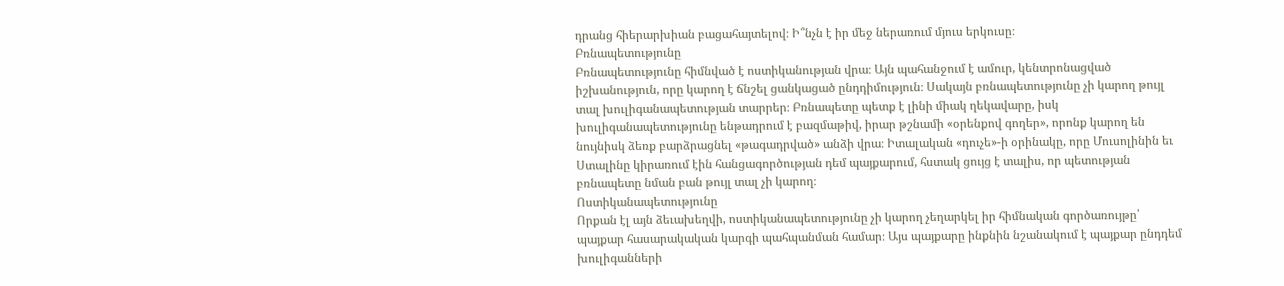դրանց հիերարխիան բացահայտելով։ Ի՞նչն է իր մեջ ներառում մյուս երկուսը։
Բռնապետությունը
Բռնապետությունը հիմնված է ոստիկանության վրա։ Այն պահանջում է ամուր, կենտրոնացված իշխանություն, որը կարող է ճնշել ցանկացած ընդդիմություն։ Սակայն բռնապետությունը չի կարող թույլ տալ խուլիգանապետության տարրեր։ Բռնապետը պետք է լինի միակ ղեկավարը, իսկ խուլիգանապետությունը ենթադրում է բազմաթիվ, իրար թշնամի «օրենքով գողեր», որոնք կարող են նույնիսկ ձեռք բարձրացնել «թագադրված» անձի վրա։ Իտալական «դուչե»-ի օրինակը, որը Մուսոլինին եւ Ստալինը կիրառում էին հանցագործության դեմ պայքարում, հստակ ցույց է տալիս, որ պետության բռնապետը նման բան թույլ տալ չի կարող։
Ոստիկանապետությունը
Որքան էլ այն ձեւախեղվի, ոստիկանապետությունը չի կարող չեղարկել իր հիմնական գործառույթը՝ պայքար հասարակական կարգի պահպանման համար։ Այս պայքարը ինքնին նշանակում է պայքար ընդդեմ խուլիգանների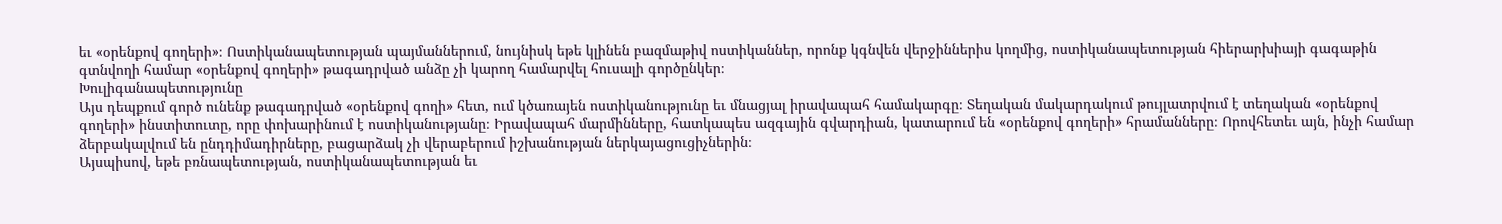եւ «օրենքով գողերի»։ Ոստիկանապետության պայմաններում, նույնիսկ եթե կլինեն բազմաթիվ ոստիկաններ, որոնք կգնվեն վերջիններիս կողմից, ոստիկանապետության հիերարխիայի գագաթին գտնվողի համար «օրենքով գողերի» թագադրված անձը չի կարող համարվել հուսալի գործընկեր։
Խուլիգանապետությունը
Այս դեպքում գործ ունենք թագադրված «օրենքով գողի» հետ, ում կծառայեն ոստիկանությունը եւ մնացյալ իրավապահ համակարգը։ Տեղական մակարդակում թույլատրվում է տեղական «օրենքով գողերի» ինստիտուտը, որը փոխարինում է ոստիկանությանը։ Իրավապահ մարմինները, հատկապես ազգային գվարդիան, կատարում են «օրենքով գողերի» հրամանները։ Որովհետեւ այն, ինչի համար ձերբակալվում են ընդդիմադիրները, բացարձակ չի վերաբերում իշխանության ներկայացուցիչներին։
Այսպիսով, եթե բռնապետության, ոստիկանապետության եւ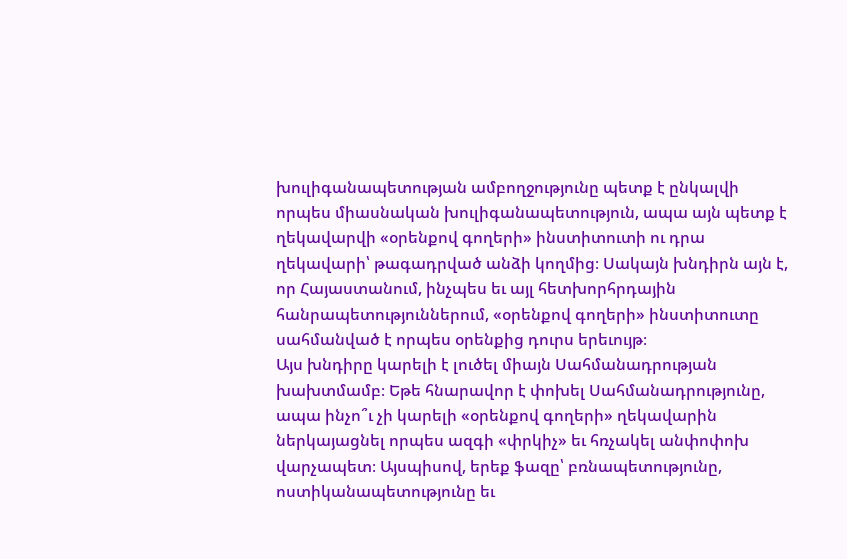խուլիգանապետության ամբողջությունը պետք է ընկալվի որպես միասնական խուլիգանապետություն, ապա այն պետք է ղեկավարվի «օրենքով գողերի» ինստիտուտի ու դրա ղեկավարի՝ թագադրված անձի կողմից։ Սակայն խնդիրն այն է, որ Հայաստանում, ինչպես եւ այլ հետխորհրդային հանրապետություններում, «օրենքով գողերի» ինստիտուտը սահմանված է որպես օրենքից դուրս երեւույթ։
Այս խնդիրը կարելի է լուծել միայն Սահմանադրության խախտմամբ։ Եթե հնարավոր է փոխել Սահմանադրությունը, ապա ինչո՞ւ չի կարելի «օրենքով գողերի» ղեկավարին ներկայացնել որպես ազգի «փրկիչ» եւ հռչակել անփոփոխ վարչապետ։ Այսպիսով, երեք ֆազը՝ բռնապետությունը, ոստիկանապետությունը եւ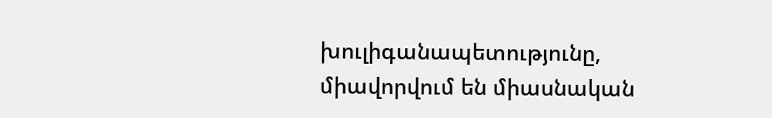խուլիգանապետությունը, միավորվում են միասնական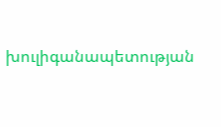խուլիգանապետության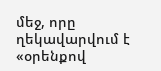մեջ, որը ղեկավարվում է «օրենքով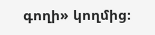գողի» կողմից։